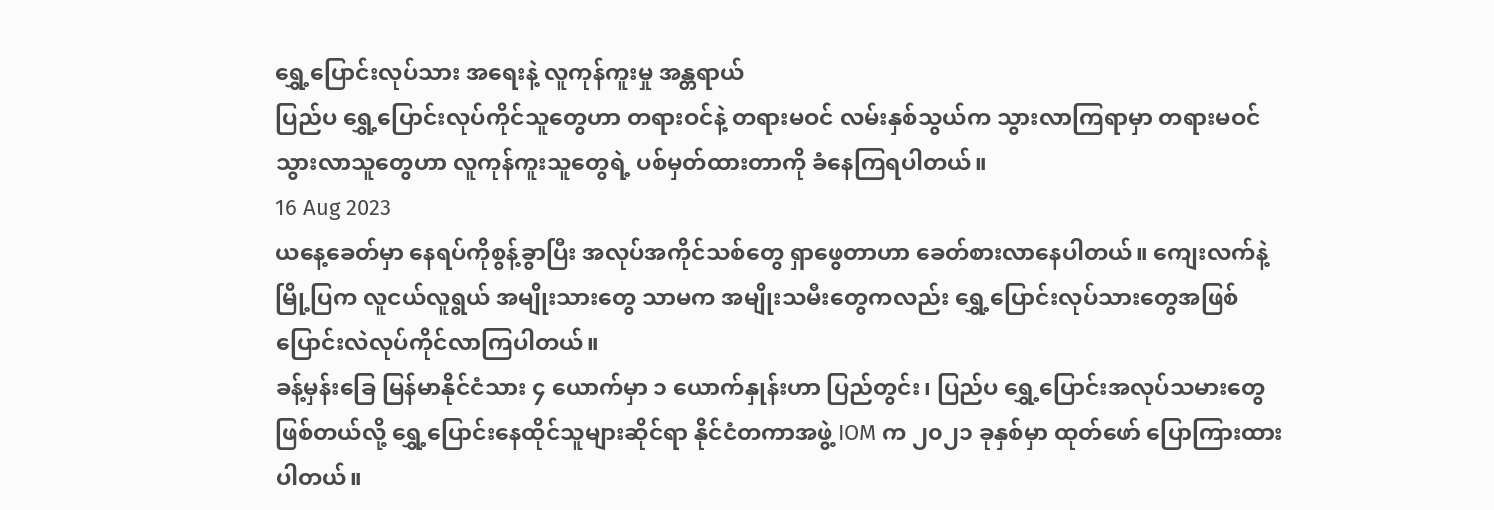ရွှေ့ပြောင်းလုပ်သား အရေးနဲ့ လူကုန်ကူးမှု အန္တရာယ်
ပြည်ပ ရွှေ့ပြောင်းလုပ်ကိုင်သူတွေဟာ တရားဝင်နဲ့ တရားမဝင် လမ်းနှစ်သွယ်က သွားလာကြရာမှာ တရားမဝင် သွားလာသူတွေဟာ လူကုန်ကူးသူတွေရဲ့ ပစ်မှတ်ထားတာကို ခံနေကြရပါတယ်။
16 Aug 2023
ယနေ့ခေတ်မှာ နေရပ်ကိုစွန့်ခွာပြီး အလုပ်အကိုင်သစ်တွေ ရှာဖွေတာဟာ ခေတ်စားလာနေပါတယ်။ ကျေးလက်နဲ့ မြို့ပြက လူငယ်လူရွယ် အမျိုးသားတွေ သာမက အမျိုးသမီးတွေကလည်း ရွှေ့ပြောင်းလုပ်သားတွေအဖြစ် ပြောင်းလဲလုပ်ကိုင်လာကြပါတယ်။
ခန့်မှန်းခြေ မြန်မာနိုင်ငံသား ၄ ယောက်မှာ ၁ ယောက်နှုန်းဟာ ပြည်တွင်း၊ ပြည်ပ ရွှေ့ပြောင်းအလုပ်သမားတွေ ဖြစ်တယ်လို့ ရွှေ့ပြောင်းနေထိုင်သူများဆိုင်ရာ နိုင်ငံတကာအဖွဲ့ IOM က ၂၀၂၁ ခုနှစ်မှာ ထုတ်ဖော် ပြောကြားထားပါတယ်။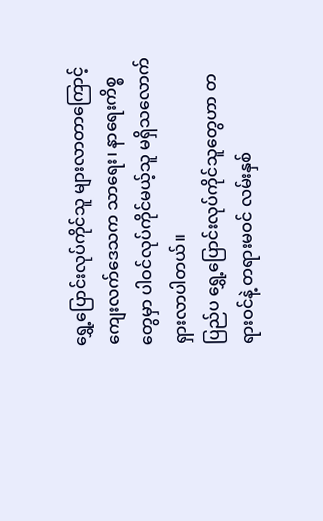ရွှေ့ပြောင်းလုပ်ကိုင်သူ များလာတာကြောင့် ကျေးလက်ဒေသက သာရေး၊ နာရေးကိစ္စတွေမှာ ပါဝင်လုပ်ကိုင်မယ့်သူ မရှိသလောက် ရှားလာပါတယ်။
ပြည်ပ ရွှေ့ပြောင်းလုပ်ကိုင်သူတွေဟာ တရားဝင်နဲ့ တရားမဝင် လမ်းနှစ်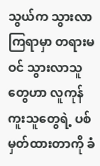သွယ်က သွားလာကြရာမှာ တရားမဝင် သွားလာသူတွေဟာ လူကုန်ကူးသူတွေရဲ့ ပစ်မှတ်ထားတာကို ခံ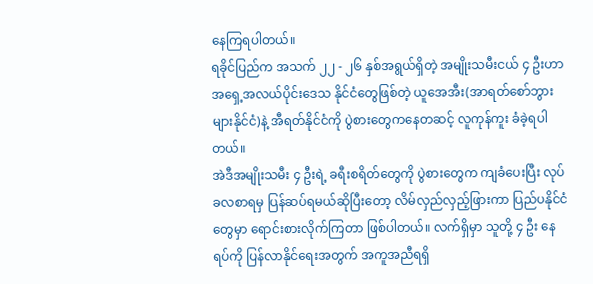နေကြရပါတယ်။
ရခိုင်ပြည်က အသက် ၂၂ - ၂၆ နှစ်အရွယ်ရှိတဲ့ အမျိုးသမီးငယ် ၄ ဦးဟာ အရှေ့အလယ်ပိုင်းဒေသ နိုင်ငံတွေဖြစ်တဲ့ ယူအေအီး(အာရတ်စော်ဘွားများနိုင်ငံ)နဲ့ အီရတ်နိုင်ငံကို ပွဲစားတွေကနေတဆင့် လူကုန်ကူး ခံခဲ့ရပါတယ်။
အဲဒီအမျိုးသမီး ၄ ဦးရဲ့ ခရီးစရိတ်တွေကို ပွဲစားတွေက ကျခံပေးပြီး လုပ်ခလစာရမှ ပြန်ဆပ်ရမယ်ဆိုပြီးတော့ လိမ်လှည်လှည့်ဖြားကာ ပြည်ပနိုင်ငံတွေမှာ ရောင်းစားလိုက်ကြတာ ဖြစ်ပါတယ်။ လက်ရှိမှာ သူတို့ ၄ ဦး နေရပ်ကို ပြန်လာနိုင်ရေးအတွက် အကူအညီရရှိ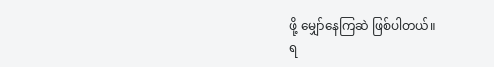ဖို့ မျှော်နေကြဆဲ ဖြစ်ပါတယ်။
ရ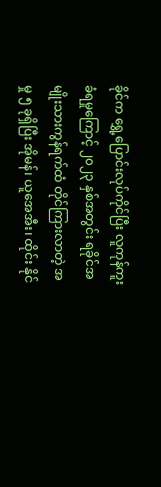ခိုင်က ရွှေ့ပြောင်းလုပ်ကိုင်ပြီး လူကုန်ကူးခံရမှုကြောင့် ၂၀၂၃ နှစ်အတွင်း ရခိုင်အမျိုးသားကွန်ရက်ထံ တိုင်ကြားလာတဲ့ အမှု ၅ ခုရှိပြီး အိုမန်၊ ယူအေအီး၊ ထိုင်း နိုင်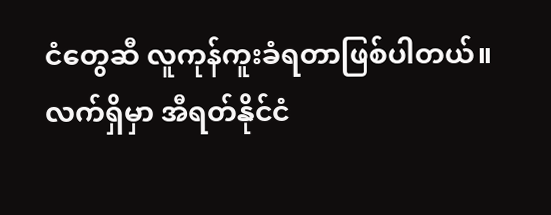ငံတွေဆီ လူကုန်ကူးခံရတာဖြစ်ပါတယ်။ လက်ရှိမှာ အီရတ်နိုင်ငံ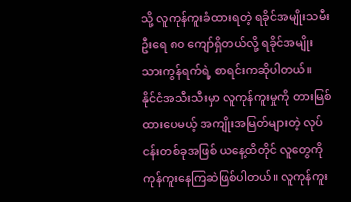သို့ လူကုန်ကူးခံထားရတဲ့ ရခိုင်အမျိုးသမီး ဦးရေ ၈၀ ကျော်ရှိတယ်လို့ ရခိုင်အမျိုးသားကွန်ရက်ရဲ့ စာရင်းကဆိုပါတယ်။
နိုင်ငံအသီးသီးမှာ လူကုန်ကူးမှုကို တားမြစ်ထားပေမယ့် အကျိုးအမြတ်များတဲ့ လုပ်ငန်းတစ်ခုအဖြစ် ယနေ့ထိတိုင် လူတွေကို ကုန်ကူးနေကြဆဲဖြစ်ပါတယ်။ လူကုန်ကူး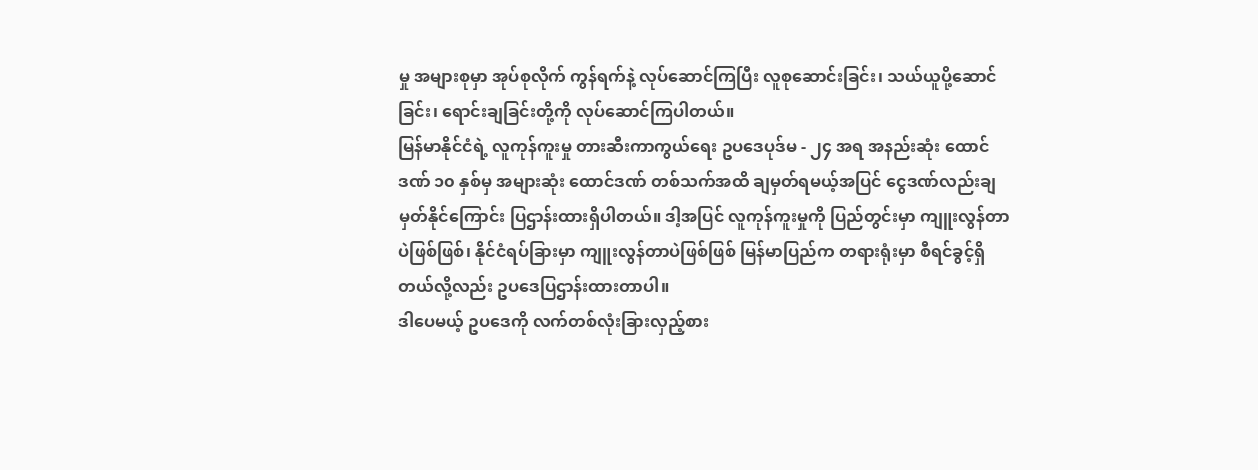မှု အများစုမှာ အုပ်စုလိုက် ကွန်ရက်နဲ့ လုပ်ဆောင်ကြပြီး လူစုဆောင်းခြင်း၊ သယ်ယူပို့ဆောင်ခြင်း၊ ရောင်းချခြင်းတို့ကို လုပ်ဆောင်ကြပါတယ်။
မြန်မာနိုင်ငံရဲ့ လူကုန်ကူးမှု တားဆီးကာကွယ်ရေး ဥပဒေပုဒ်မ - ၂၄ အရ အနည်းဆုံး ထောင်ဒဏ် ၁၀ နှစ်မှ အများဆုံး ထောင်ဒဏ် တစ်သက်အထိ ချမှတ်ရမယ့်အပြင် ငွေဒဏ်လည်းချမှတ်နိုင်ကြောင်း ပြဌာန်းထားရှိပါတယ်။ ဒါ့အပြင် လူကုန်ကူးမှုကို ပြည်တွင်းမှာ ကျူးလွန်တာပဲဖြစ်ဖြစ်၊ နိုင်ငံရပ်ခြားမှာ ကျူးလွန်တာပဲဖြစ်ဖြစ် မြန်မာပြည်က တရားရုံးမှာ စီရင်ခွင့်ရှိတယ်လို့လည်း ဥပဒေပြဌာန်းထားတာပါ။
ဒါပေမယ့် ဥပဒေကို လက်တစ်လုံးခြားလှည့်စား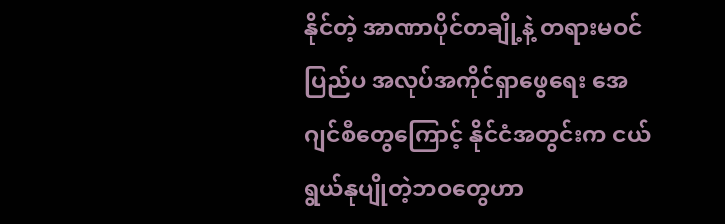နိုင်တဲ့ အာဏာပိုင်တချို့နဲ့ တရားမဝင် ပြည်ပ အလုပ်အကိုင်ရှာဖွေရေး အေဂျင်စီတွေကြောင့် နိုင်ငံအတွင်းက ငယ်ရွယ်နုပျိုတဲ့ဘဝတွေဟာ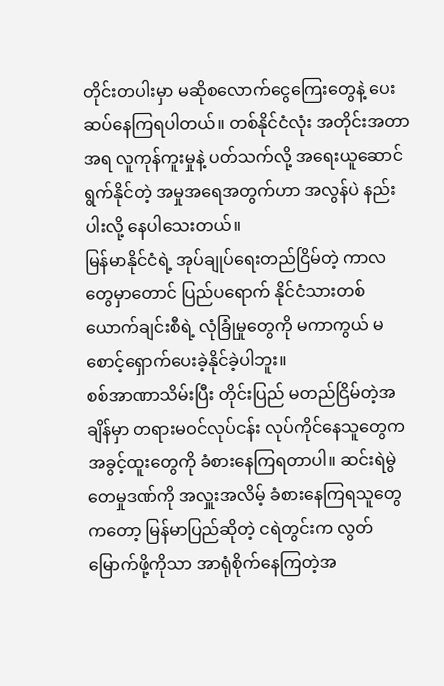တိုင်းတပါးမှာ မဆိုစလောက်ငွေကြေးတွေနဲ့ ပေးဆပ်နေကြရပါတယ်။ တစ်နိုင်ငံလုံး အတိုင်းအတာအရ လူကုန်ကူးမှုနဲ့ ပတ်သက်လို့ အရေးယူဆောင်ရွက်နိုင်တဲ့ အမှုအရေအတွက်ဟာ အလွန်ပဲ နည်းပါးလို့ နေပါသေးတယ်။
မြန်မာနိုင်ငံရဲ့ အုပ်ချုပ်ရေးတည်ငြိမ်တဲ့ ကာလတွေမှာတောင် ပြည်ပရောက် နိုင်ငံသားတစ်ယောက်ချင်းစီရဲ့ လုံခြုံမှုတွေကို မကာကွယ် မစောင့်ရှောက်ပေးခဲ့နိုင်ခဲ့ပါဘူး။
စစ်အာဏာသိမ်းပြီး တိုင်းပြည် မတည်ငြိမ်တဲ့အချိန်မှာ တရားမဝင်လုပ်ငန်း လုပ်ကိုင်နေသူတွေက အခွင့်ထူးတွေကို ခံစားနေကြရတာပါ။ ဆင်းရဲမွဲတေမှုဒဏ်ကို အလှူးအလိမ့် ခံစားနေကြရသူတွေကတော့ မြန်မာပြည်ဆိုတဲ့ ငရဲတွင်းက လွတ်မြောက်ဖို့ကိုသာ အာရုံစိုက်နေကြတဲ့အ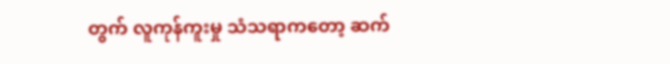တွက် လူကုန်ကူးမှု သံသရာကတော့ ဆက်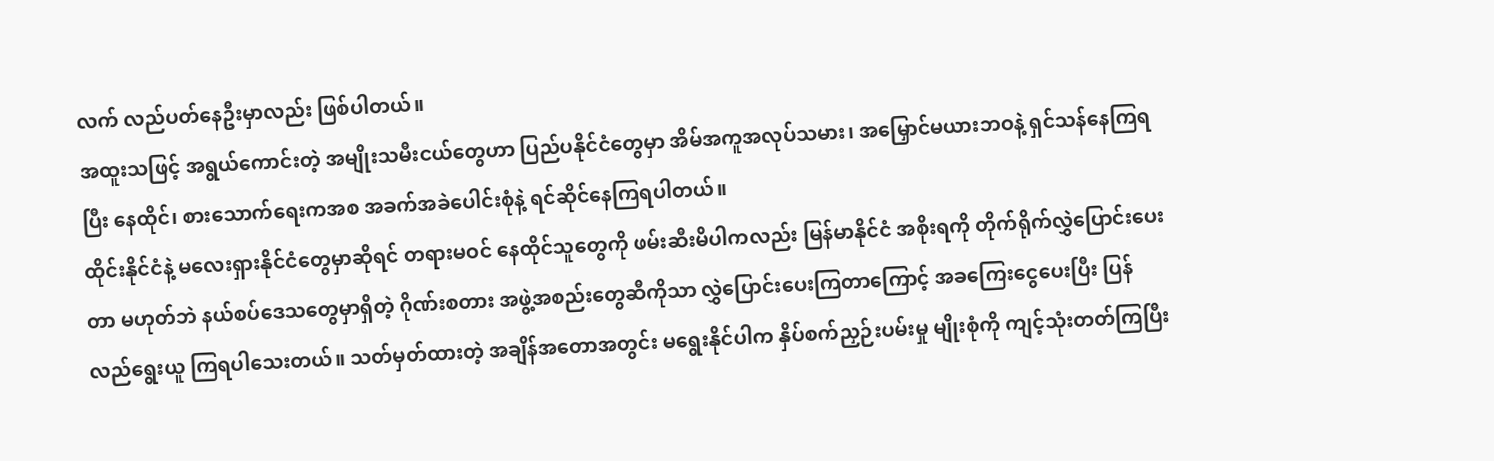လက် လည်ပတ်နေဦးမှာလည်း ဖြစ်ပါတယ်။
အထူးသဖြင့် အရွယ်ကောင်းတဲ့ အမျိုးသမီးငယ်တွေဟာ ပြည်ပနိုင်ငံတွေမှာ အိမ်အကူအလုပ်သမား၊ အမြှောင်မယားဘဝနဲ့ ရှင်သန်နေကြရပြီး နေထိုင်၊ စားသောက်ရေးကအစ အခက်အခဲပေါင်းစုံနဲ့ ရင်ဆိုင်နေကြရပါတယ်။
ထိုင်းနိုင်ငံနဲ့ မလေးရှားနိုင်ငံတွေမှာဆိုရင် တရားမဝင် နေထိုင်သူတွေကို ဖမ်းဆီးမိပါကလည်း မြန်မာနိုင်ငံ အစိုးရကို တိုက်ရိုက်လွှဲပြောင်းပေးတာ မဟုတ်ဘဲ နယ်စပ်ဒေသတွေမှာရှိတဲ့ ဂိုဏ်းစတား အဖွဲ့အစည်းတွေဆီကိုသာ လွှဲပြောင်းပေးကြတာကြောင့် အခကြေးငွေပေးပြီး ပြန်လည်ရွေးယူ ကြရပါသေးတယ်။ သတ်မှတ်ထားတဲ့ အချိန်အတောအတွင်း မရွေးနိုင်ပါက နှိပ်စက်ညှဉ်းပမ်းမှု မျိုးစုံကို ကျင့်သုံးတတ်ကြပြီး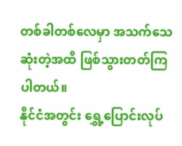တစ်ခါတစ်လေမှာ အသက်သေဆုံးတဲ့အထိ ဖြစ်သွားတတ်ကြပါတယ်။
နိုင်ငံအတွင်း ရွှေ့ပြောင်းလုပ်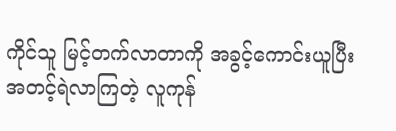ကိုင်သူ မြင့်တက်လာတာကို အခွင့်ကောင်းယူပြီး အတင့်ရဲလာကြတဲ့ လူကုန်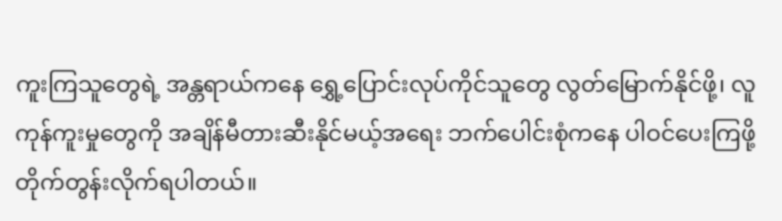ကူးကြသူတွေရဲ့ အန္တရာယ်ကနေ ရွှေ့ပြောင်းလုပ်ကိုင်သူတွေ လွတ်မြောက်နိုင်ဖို့၊ လူကုန်ကူးမှုတွေကို အချိန်မီတားဆီးနိုင်မယ့်အရေး ဘက်ပေါင်းစုံကနေ ပါဝင်ပေးကြဖို့ တိုက်တွန်းလိုက်ရပါတယ်။